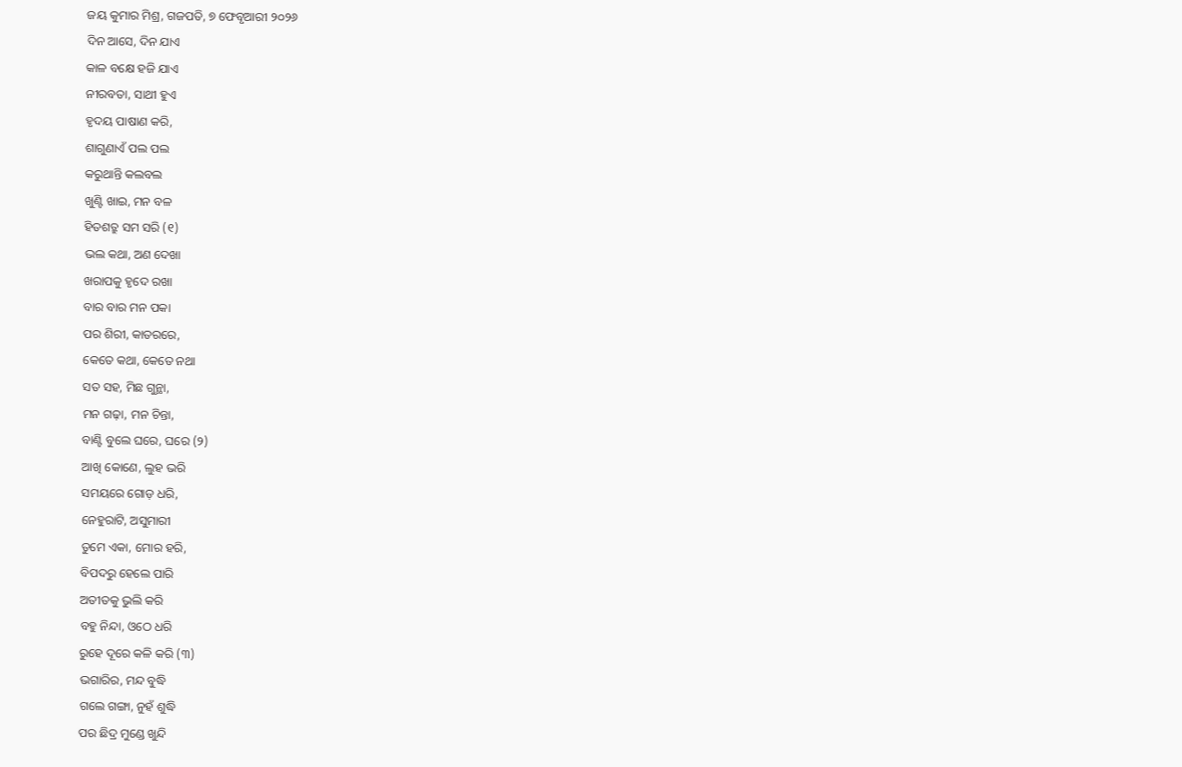ଜୟ କୁମାର ମିଶ୍ର, ଗଜପତି, ୭ ଫେବୃଆରୀ ୨୦୨୬
ଦିନ ଆସେ, ଦିନ ଯାଏ
କାଳ ବକ୍ଷେ ହଜି ଯାଏ
ନୀରବତା, ସାଥୀ ହୁଏ
ହୃଦୟ ପାଷାଣ କରି,
ଶାଗୁଣାଏଁ ପଲ ପଲ
କରୁଥାନ୍ତି କଲବଲ
ଖୁଣ୍ଟି ଖାଇ, ମନ ବଳ
ହିତଶତ୍ରୁ ସମ ସରି (୧)
ଭଲ କଥା, ଅଣ ଦେଖା
ଖରାପକୁ ହୃଦେ ରଖା
ବାର ବାର ମନ ପକା
ପର ଶିରୀ, କାତରରେ,
କେତେ କଥା, କେତେ ନଥା
ସତ ସହ, ମିଛ ଗୁନ୍ଥା,
ମନ ଗଢ଼ା, ମନ ଚିନ୍ତା,
ବାଣ୍ଟି ବୁଲେ ଘରେ, ଘରେ (୨)
ଆଖି କୋଣେ, ଲୁହ ଭରି
ସମୟରେ ଗୋଡ଼ ଧରି,
ନେହୁରାଟି, ଅସୁମାରୀ
ତୁମେ ଏକା, ମୋର ହରି,
ବିପଦରୁ ହେଲେ ପାରି
ଅତୀତକୁ ଭୁଲି କରି
ବହୁ ନିନ୍ଦା, ଓଠେ ଧରି
ରୁହେ ଦୂରେ କଳି କରି (୩)
ଭଗାରିର, ମନ୍ଦ ବୁଦ୍ଧି
ଗଲେ ଗଙ୍ଗା, ନୁହଁ ଶୁଦ୍ଧି
ପର ଛିଦ୍ର ମୁଣ୍ଡେ ଖୁନ୍ଦି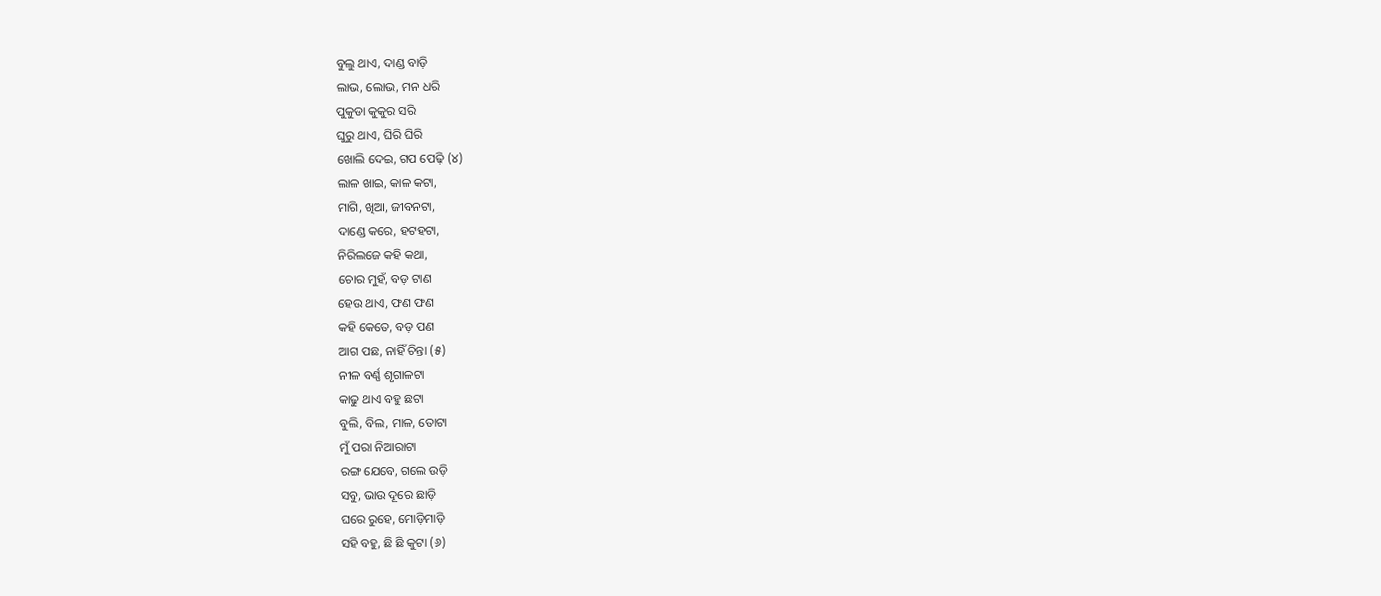ବୁଲୁ ଥାଏ, ଦାଣ୍ଡ ବାଡ଼ି
ଲାଭ, ଲୋଭ, ମନ ଧରି
ପୁକୁଡା କୁକୁର ସରି
ଘୁରୁ ଥାଏ, ଘିରି ଘିରି
ଖୋଲି ଦେଇ, ଗପ ପେଢ଼ି (୪)
ଲାଳ ଖାଇ, କାଳ କଟା,
ମାଗି, ଖିଆ, ଜୀବନଟା,
ଦାଣ୍ଡେ କରେ, ହଟହଟା,
ନିରିଲଜେ କହି କଥା,
ଚୋର ମୁହଁ, ବଡ଼ ଟାଣ
ହେଉ ଥାଏ, ଫଣ ଫଣ
କହି କେତେ, ବଡ଼ ପଣ
ଆଗ ପଛ, ନାହିଁ ଚିନ୍ତା (୫)
ନୀଳ ବର୍ଣ୍ଣ ଶୃଗାଳଟା
କାଢୁ ଥାଏ ବହୁ ଛଟା
ବୁଲି, ବିଲ, ମାଳ, ତୋଟା
ମୁଁ ପରା ନିଆରାଟା
ରଙ୍ଗ ଯେବେ, ଗଲେ ଉଡ଼ି
ସବୁ, ଭାଉ ଦୂରେ ଛାଡ଼ି
ଘରେ ରୁହେ, ମୋଡ଼ିମାଡ଼ି
ସହି ବହୁ, ଛି ଛି କୁଟା (୬)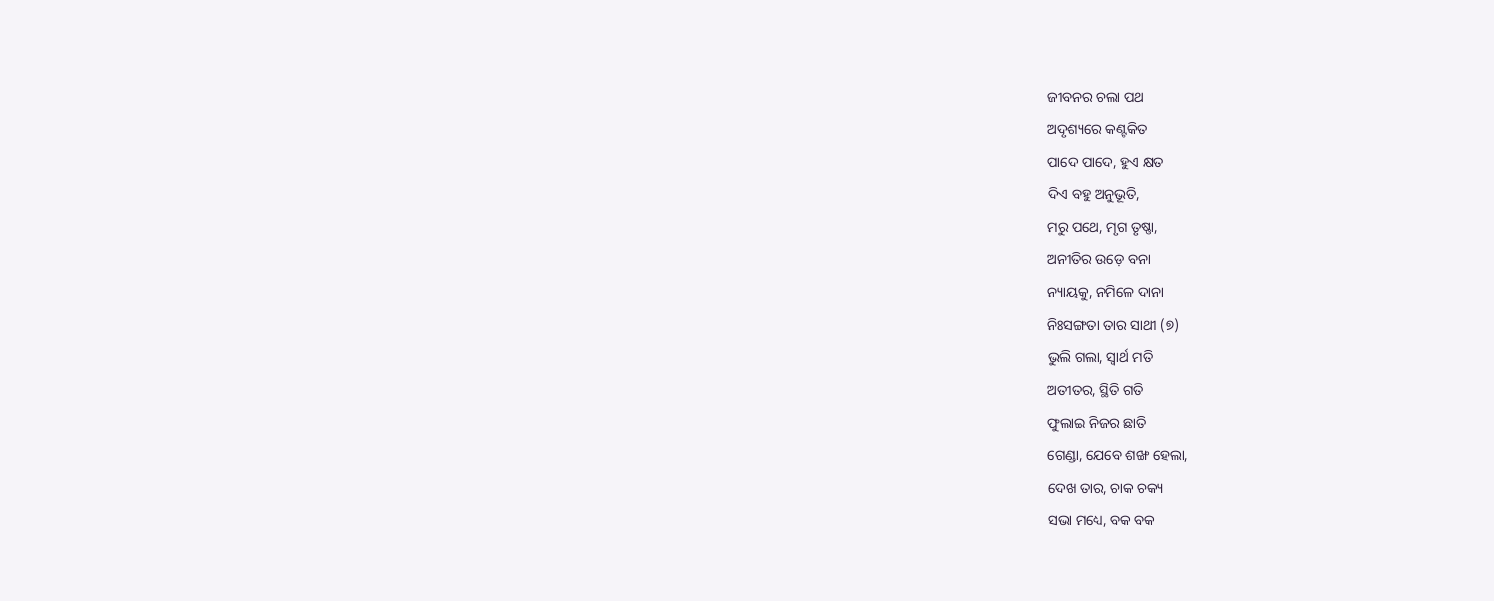ଜୀବନର ଚଲା ପଥ
ଅଦୃଶ୍ୟରେ କଣ୍ଟକିତ
ପାଦେ ପାଦେ, ହୁଏ କ୍ଷତ
ଦିଏ ବହୁ ଅନୁଭୂତି,
ମରୁ ପଥେ, ମୃଗ ତୃଷ୍ଣା,
ଅନୀତିର ଉଡ଼େ ବନା
ନ୍ୟାୟକୁ, ନମିଳେ ଦାନା
ନିଃସଙ୍ଗତା ତାର ସାଥୀ (୭)
ଭୁଲି ଗଲା, ସ୍ୱାର୍ଥ ମତି
ଅତୀତର, ସ୍ଥିତି ଗତି
ଫୁଲାଇ ନିଜର ଛାତି
ଗେଣ୍ଡା, ଯେବେ ଶଙ୍ଖ ହେଲା,
ଦେଖ ତାର, ଚାକ ଚକ୍ୟ
ସଭା ମଧ୍ୟେ, ବକ ବକ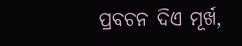ପ୍ରବଚନ ଦିଏ ମୂର୍ଖ,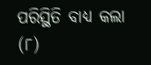ପରିସ୍ଥିତି ବାଧ୍ୟ କଲା (୮)